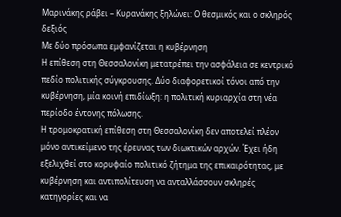Μαρινάκης ράβει – Κυρανάκης ξηλώνει: Ο θεσμικός και ο σκληρός δεξιός
Με δύο πρόσωπα εμφανίζεται η κυβέρνηση
Η επίθεση στη Θεσσαλονίκη μετατρέπει την ασφάλεια σε κεντρικό πεδίο πολιτικής σύγκρουσης. Δύο διαφορετικοί τόνοι από την κυβέρνηση, μία κοινή επιδίωξη: η πολιτική κυριαρχία στη νέα περίοδο έντονης πόλωσης.
Η τρομοκρατική επίθεση στη Θεσσαλονίκη δεν αποτελεί πλέον μόνο αντικείμενο της έρευνας των διωκτικών αρχών. Έχει ήδη εξελιχθεί στο κορυφαίο πολιτικό ζήτημα της επικαιρότητας, με κυβέρνηση και αντιπολίτευση να ανταλλάσσουν σκληρές κατηγορίες και να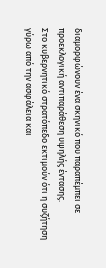διαμορφώνουν ένα σκηνικό που παραπέμπει σε προεκλογική αντιπαράθεση υψηλής έντασης.
Στο κυβερνητικό στρατόπεδο εκτιμούν ότι η συζήτηση γύρω από την ασφάλεια και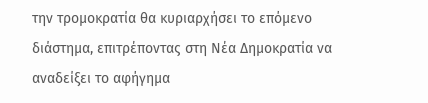την τρομοκρατία θα κυριαρχήσει το επόμενο διάστημα, επιτρέποντας στη Νέα Δημοκρατία να αναδείξει το αφήγημα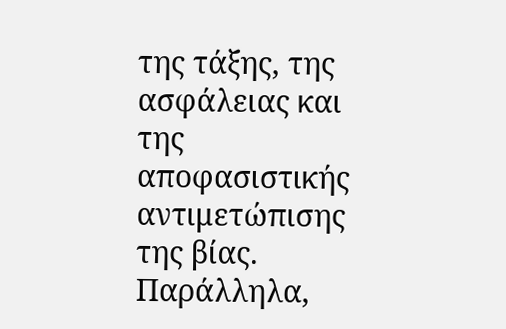της τάξης, της ασφάλειας και της αποφασιστικής αντιμετώπισης της βίας. Παράλληλα,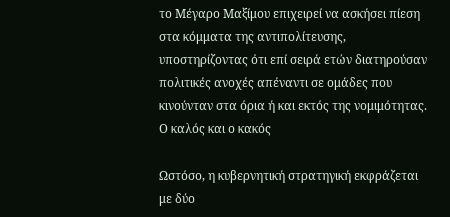το Μέγαρο Μαξίμου επιχειρεί να ασκήσει πίεση στα κόμματα της αντιπολίτευσης, υποστηρίζοντας ότι επί σειρά ετών διατηρούσαν πολιτικές ανοχές απέναντι σε ομάδες που κινούνταν στα όρια ή και εκτός της νομιμότητας.
Ο καλός και ο κακός

Ωστόσο, η κυβερνητική στρατηγική εκφράζεται με δύο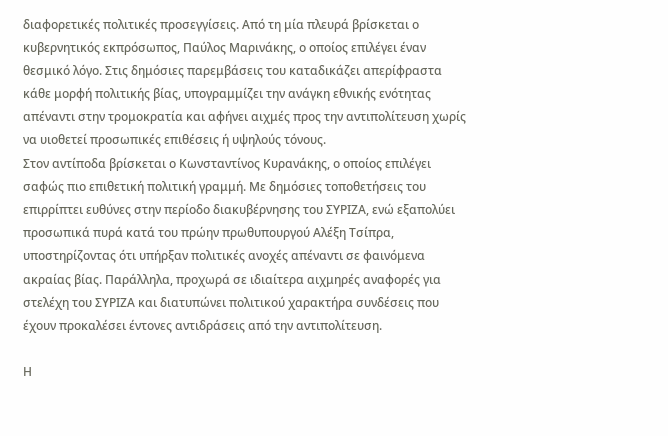διαφορετικές πολιτικές προσεγγίσεις. Από τη μία πλευρά βρίσκεται ο κυβερνητικός εκπρόσωπος, Παύλος Μαρινάκης, ο οποίος επιλέγει έναν θεσμικό λόγο. Στις δημόσιες παρεμβάσεις του καταδικάζει απερίφραστα κάθε μορφή πολιτικής βίας, υπογραμμίζει την ανάγκη εθνικής ενότητας απέναντι στην τρομοκρατία και αφήνει αιχμές προς την αντιπολίτευση χωρίς να υιοθετεί προσωπικές επιθέσεις ή υψηλούς τόνους.
Στον αντίποδα βρίσκεται ο Κωνσταντίνος Κυρανάκης, ο οποίος επιλέγει σαφώς πιο επιθετική πολιτική γραμμή. Με δημόσιες τοποθετήσεις του επιρρίπτει ευθύνες στην περίοδο διακυβέρνησης του ΣΥΡΙΖΑ, ενώ εξαπολύει προσωπικά πυρά κατά του πρώην πρωθυπουργού Αλέξη Τσίπρα, υποστηρίζοντας ότι υπήρξαν πολιτικές ανοχές απέναντι σε φαινόμενα ακραίας βίας. Παράλληλα, προχωρά σε ιδιαίτερα αιχμηρές αναφορές για στελέχη του ΣΥΡΙΖΑ και διατυπώνει πολιτικού χαρακτήρα συνδέσεις που έχουν προκαλέσει έντονες αντιδράσεις από την αντιπολίτευση.

Η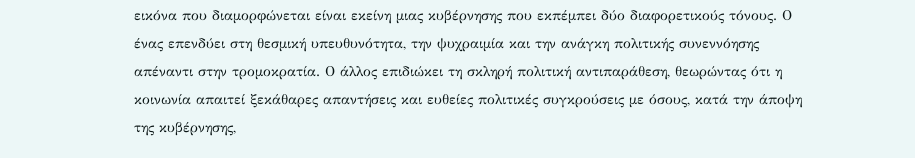εικόνα που διαμορφώνεται είναι εκείνη μιας κυβέρνησης που εκπέμπει δύο διαφορετικούς τόνους. Ο ένας επενδύει στη θεσμική υπευθυνότητα, την ψυχραιμία και την ανάγκη πολιτικής συνεννόησης απέναντι στην τρομοκρατία. Ο άλλος επιδιώκει τη σκληρή πολιτική αντιπαράθεση, θεωρώντας ότι η κοινωνία απαιτεί ξεκάθαρες απαντήσεις και ευθείες πολιτικές συγκρούσεις με όσους, κατά την άποψη της κυβέρνησης,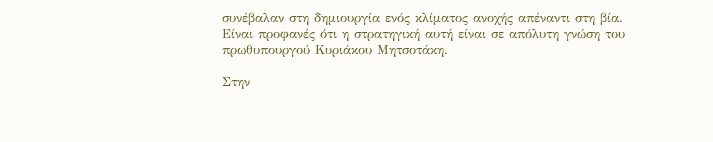συνέβαλαν στη δημιουργία ενός κλίματος ανοχής απέναντι στη βία. Είναι προφανές ότι η στρατηγική αυτή είναι σε απόλυτη γνώση του πρωθυπουργού Κυριάκου Μητσοτάκη.

Στην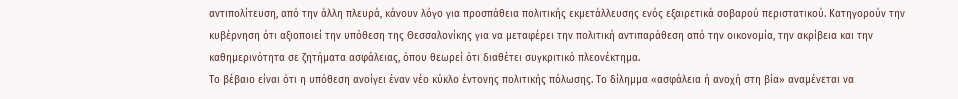αντιπολίτευση, από την άλλη πλευρά, κάνουν λόγο για προσπάθεια πολιτικής εκμετάλλευσης ενός εξαιρετικά σοβαρού περιστατικού. Κατηγορούν την κυβέρνηση ότι αξιοποιεί την υπόθεση της Θεσσαλονίκης για να μεταφέρει την πολιτική αντιπαράθεση από την οικονομία, την ακρίβεια και την καθημερινότητα σε ζητήματα ασφάλειας, όπου θεωρεί ότι διαθέτει συγκριτικό πλεονέκτημα.
Το βέβαιο είναι ότι η υπόθεση ανοίγει έναν νέο κύκλο έντονης πολιτικής πόλωσης. Το δίλημμα «ασφάλεια ή ανοχή στη βία» αναμένεται να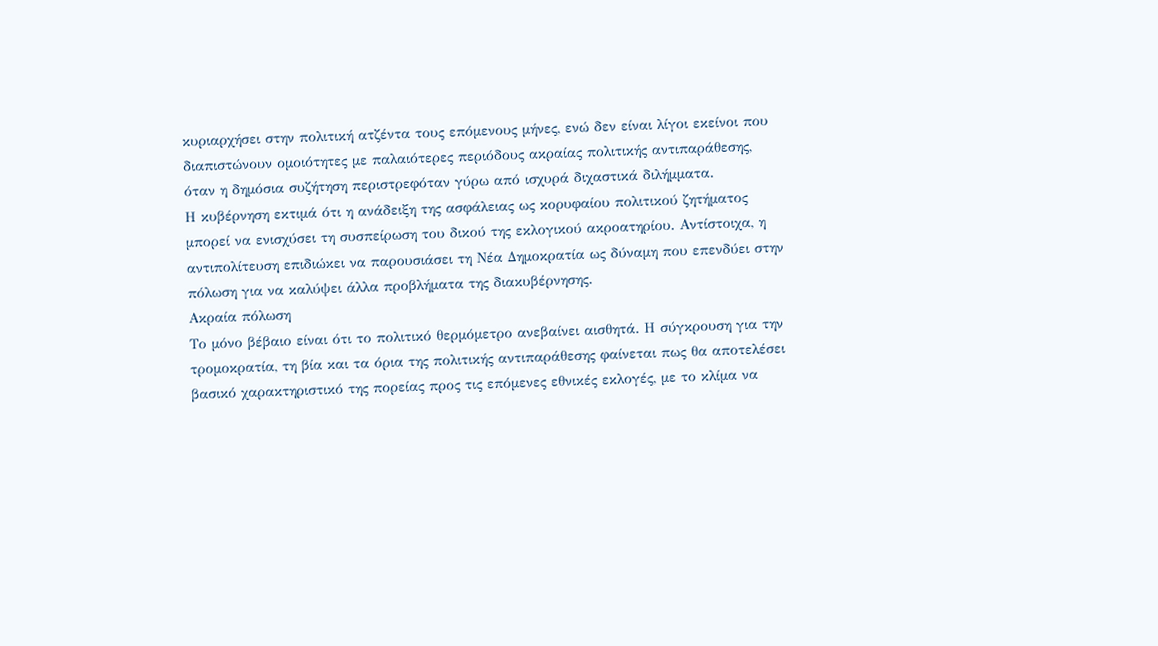κυριαρχήσει στην πολιτική ατζέντα τους επόμενους μήνες, ενώ δεν είναι λίγοι εκείνοι που διαπιστώνουν ομοιότητες με παλαιότερες περιόδους ακραίας πολιτικής αντιπαράθεσης, όταν η δημόσια συζήτηση περιστρεφόταν γύρω από ισχυρά διχαστικά διλήμματα.
Η κυβέρνηση εκτιμά ότι η ανάδειξη της ασφάλειας ως κορυφαίου πολιτικού ζητήματος μπορεί να ενισχύσει τη συσπείρωση του δικού της εκλογικού ακροατηρίου. Αντίστοιχα, η αντιπολίτευση επιδιώκει να παρουσιάσει τη Νέα Δημοκρατία ως δύναμη που επενδύει στην πόλωση για να καλύψει άλλα προβλήματα της διακυβέρνησης.
Ακραία πόλωση
Το μόνο βέβαιο είναι ότι το πολιτικό θερμόμετρο ανεβαίνει αισθητά. Η σύγκρουση για την τρομοκρατία, τη βία και τα όρια της πολιτικής αντιπαράθεσης φαίνεται πως θα αποτελέσει βασικό χαρακτηριστικό της πορείας προς τις επόμενες εθνικές εκλογές, με το κλίμα να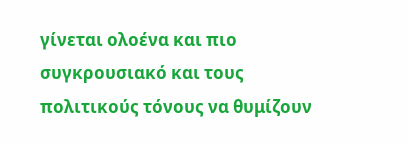γίνεται ολοένα και πιο συγκρουσιακό και τους πολιτικούς τόνους να θυμίζουν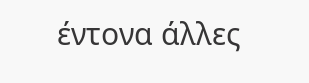έντονα άλλες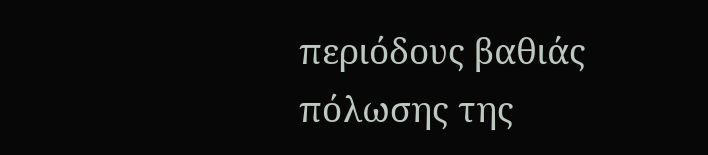περιόδους βαθιάς πόλωσης της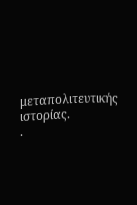μεταπολιτευτικής ιστορίας.
.